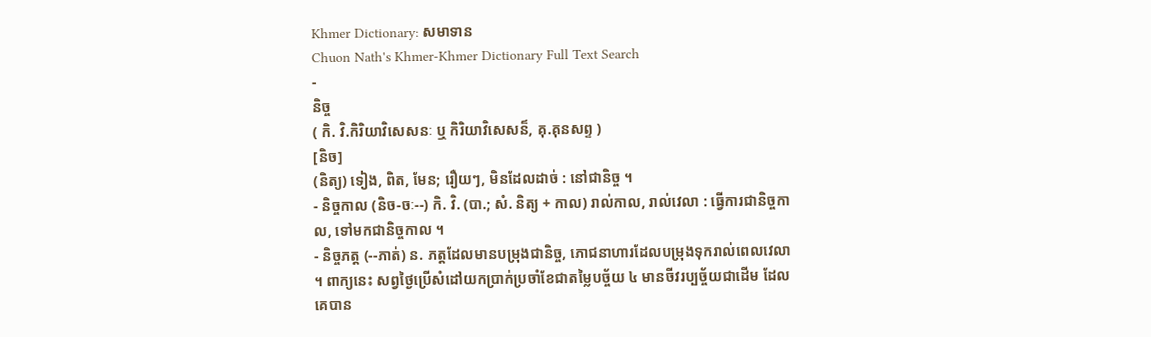Khmer Dictionary: សមាទាន
Chuon Nath's Khmer-Khmer Dictionary Full Text Search
-
និច្ច
( កិ. វិ.កិរិយាវិសេសនៈ ឬ កិរិយាវិសេសន៏, គុ.គុនសព្ទ )
[និច]
(និត្យ) ទៀង, ពិត, មែន; រឿយៗ, មិនដែលដាច់ : នៅជានិច្ច ។
- និច្ចកាល (និច-ចៈ--) កិ. វិ. (បា.; សំ. និត្យ + កាល) រាល់កាល, រាល់វេលា : ធ្វើការជានិច្ចកាល, ទៅមកជានិច្ចកាល ។
- និច្ចភត្ត (--ភាត់) ន. ភត្តដែលមានបម្រុងជានិច្ច, ភោជនាហារដែលបម្រុងទុករាល់ពេលវេលា ។ ពាក្យនេះ សព្វថ្ងៃប្រើសំដៅយកប្រាក់ប្រចាំខែជាតម្លៃបច្ច័យ ៤ មានចីវរប្បច្ច័យជាដើម ដែលគេបាន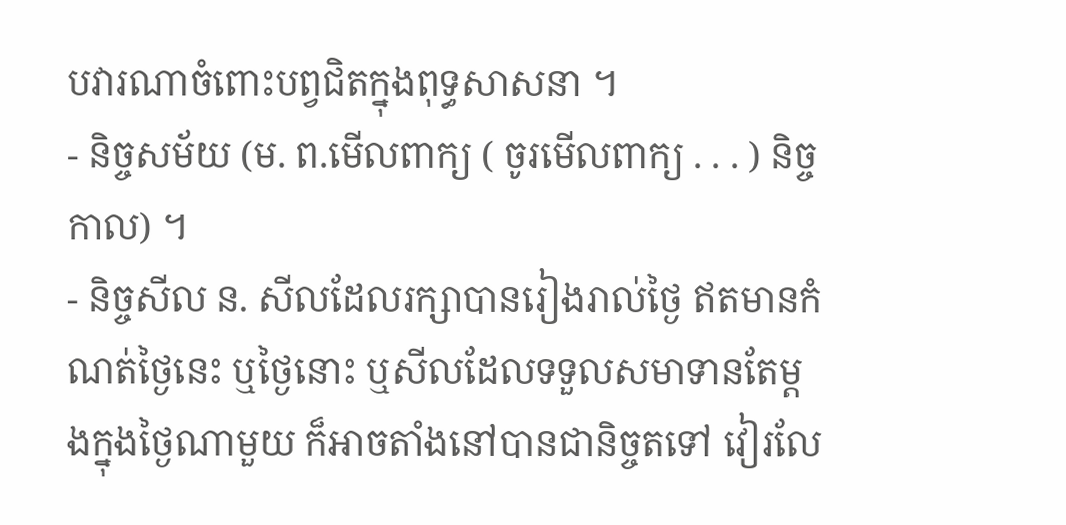បវារណាចំពោះបព្វជិតក្នុងពុទ្ធសាសនា ។
- និច្ចសម័យ (ម. ព.មើលពាក្យ ( ចូរមើលពាក្យ . . . ) និច្ចកាល) ។
- និច្ចសីល ន. សីលដែលរក្សាបានរៀងរាល់ថ្ងៃ ឥតមានកំណត់ថ្ងៃនេះ ឬថ្ងៃនោះ ឬសីលដែលទទួលសមាទានតែម្ដងក្នុងថ្ងៃណាមួយ ក៏អាចតាំងនៅបានជានិច្ចតទៅ វៀរលែ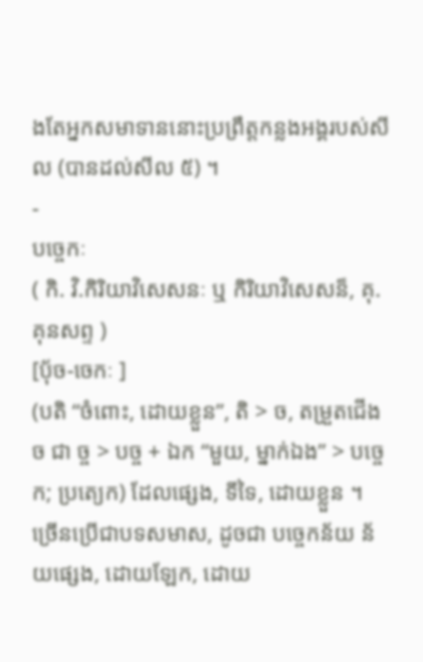ងតែអ្នកសមាទាននោះប្រព្រឹត្តកន្លងអង្គរបស់សីល (បានដល់សីល ៥) ។
-
បច្ចេកៈ
( កិ. វិ.កិរិយាវិសេសនៈ ឬ កិរិយាវិសេសន៏, គុ.គុនសព្ទ )
[ប៉័ច-ចេកៈ ]
(បតិ “ចំពោះ, ដោយខ្លួន”, តិ > ច, តម្រួតជើង ច ជា ច្ច > បច្ច + ឯក “មួយ, ម្នាក់ឯង” > បច្ចេក; ប្រត្យេក) ដែលផ្សេង, ទីទៃ, ដោយខ្លួន ។ ច្រើនប្រើជាបទសមាស, ដូចជា បច្ចេកន័យ ន័យផ្សេង, ដោយឡែក, ដោយ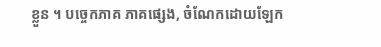ខ្លួន ។ បច្ចេកភាគ ភាគផ្សេង, ចំណែកដោយឡែក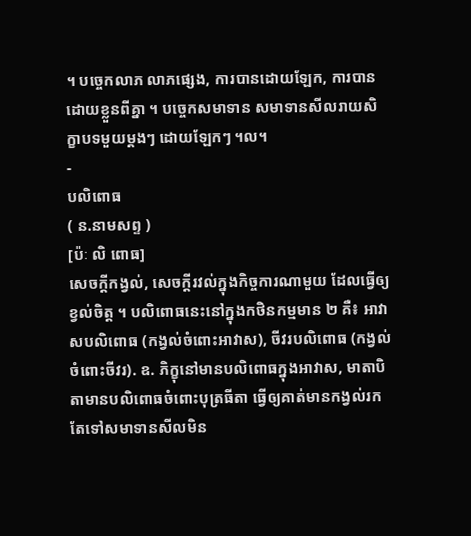។ បច្ចេកលាភ លាភផ្សេង, ការបានដោយឡែក, ការបានដោយខ្លួនពីគ្នា ។ បច្ចេកសមាទាន សមាទានសីលរាយសិក្ខាបទមួយម្ដងៗ ដោយឡែកៗ ។ល។
-
បលិពោធ
( ន.នាមសព្ទ )
[ប៉ៈ លិ ពោធ]
សេចក្ដីកង្វល់, សេចក្ដីរវល់ក្នុងកិច្ចការណាមួយ ដែលធ្វើឲ្យខ្វល់ចិត្ត ។ បលិពោធនេះនៅក្នុងកថិនកម្មមាន ២ គឺ៖ អាវាសបលិពោធ (កង្វល់ចំពោះអាវាស), ចីវរបលិពោធ (កង្វល់ចំពោះចីវរ). ឧ. ភិក្ខុនៅមានបលិពោធក្នុងអាវាស, មាតាបិតាមានបលិពោធចំពោះបុត្រធីតា ធ្វើឲ្យគាត់មានកង្វល់រកតែទៅសមាទានសីលមិន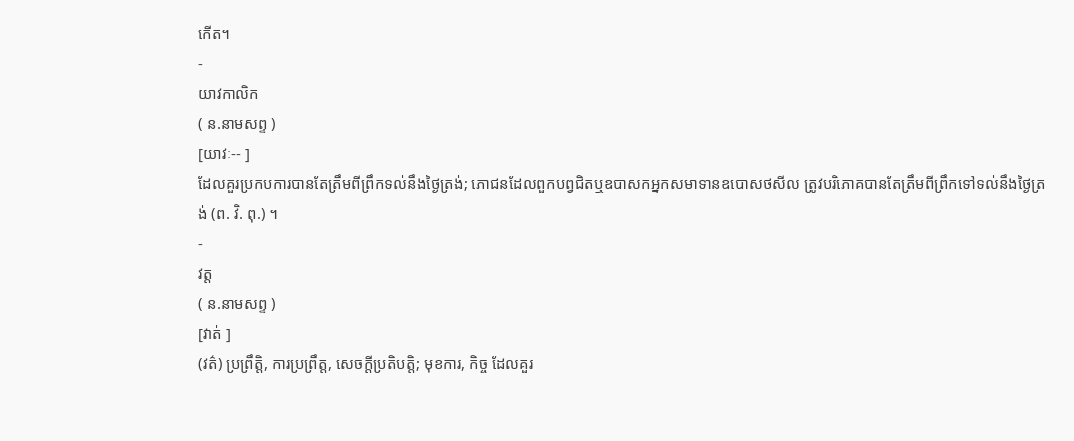កើត។
-
យាវកាលិក
( ន.នាមសព្ទ )
[យាវៈ-- ]
ដែលគួរប្រកបការបានតែត្រឹមពីព្រឹកទល់នឹងថ្ងៃត្រង់; ភោជនដែលពួកបព្វជិតឬឧបាសកអ្នកសមាទានឧបោសថសីល ត្រូវបរិភោគបានតែត្រឹមពីព្រឹកទៅទល់នឹងថ្ងៃត្រង់ (ព. វិ. ពុ.) ។
-
វត្ត
( ន.នាមសព្ទ )
[វាត់ ]
(វត៌) ប្រព្រឹត្តិ, ការប្រព្រឹត្ត, សេចក្ដីប្រតិបត្តិ; មុខការ, កិច្ច ដែលគួរ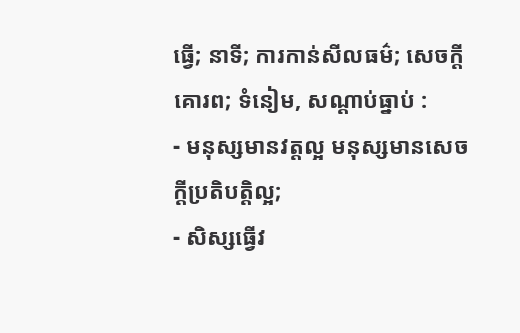ធ្វើ; នាទី; ការកាន់សីលធម៌; សេចក្ដីគោរព; ទំនៀម, សណ្ដាប់ធ្នាប់ :
- មនុស្សមានវត្តល្អ មនុស្សមានសេចក្ដីប្រតិបត្តិល្អ;
- សិស្សធ្វើវ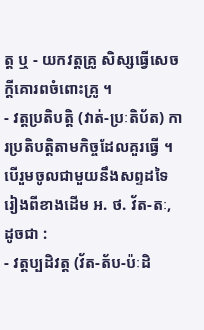ត្ត ឬ - យកវត្តគ្រូ សិស្សធ្វើសេចក្ដីគោរពចំពោះគ្រូ ។
- វត្តប្រតិបត្តិ (វាត់-ប្រៈតិប័ត) ការប្រតិបត្តិតាមកិច្ចដែលគួរធ្វើ ។ បើរួមចូលជាមួយនឹងសព្ទដទៃ រៀងពីខាងដើម អ. ថ. វ័ត-តៈ, ដូចជា :
- វត្តប្បដិវត្ត (វ័ត-ត័ប-ប៉ៈដិ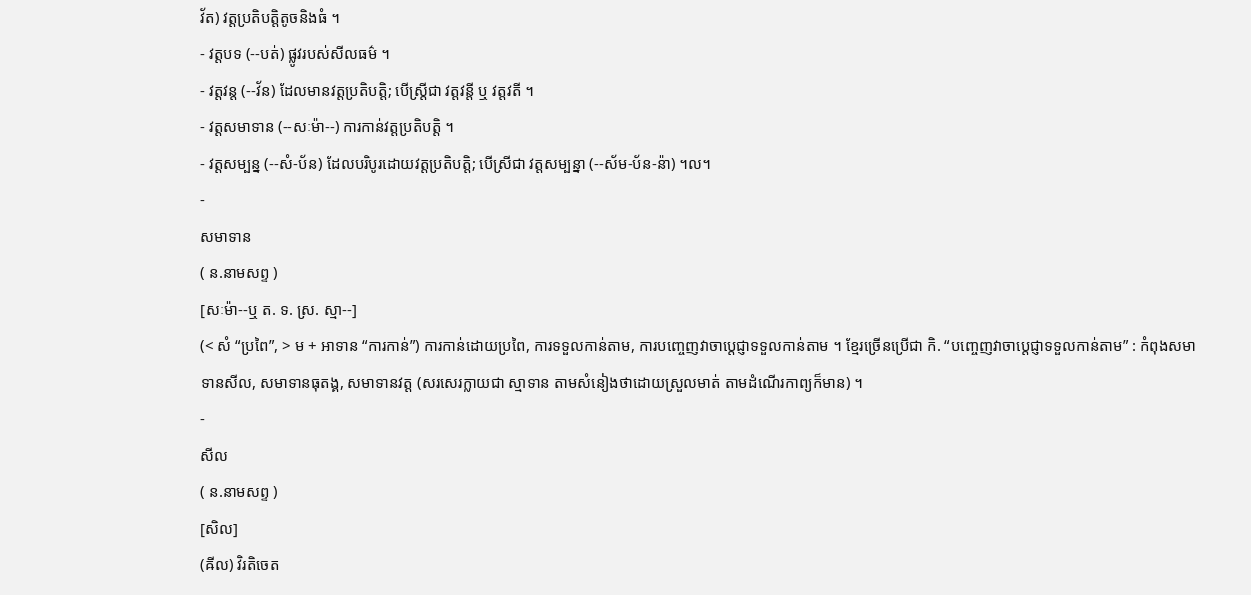វ័ត) វត្តប្រតិបត្តិតូចនិងធំ ។
- វត្តបទ (--បត់) ផ្លូវរបស់សីលធម៌ ។
- វត្តវន្ត (--វ័ន) ដែលមានវត្តប្រតិបត្តិ; បើស្ត្រីជា វត្តវន្តី ឬ វត្តវតី ។
- វត្តសមាទាន (--សៈម៉ា--) ការកាន់វត្តប្រតិបត្តិ ។
- វត្តសម្បន្ន (--សំ-ប័ន) ដែលបរិបូរដោយវត្តប្រតិបត្តិ; បើស្រីជា វត្តសម្បន្នា (--ស័ម-ប័ន-ន៉ា) ។ល។
-
សមាទាន
( ន.នាមសព្ទ )
[សៈម៉ា--ឬ ត. ទ. ស្រ. ស្មា--]
(< សំ “ប្រពៃ”, > ម + អាទាន “ការកាន់”) ការកាន់ដោយប្រពៃ, ការទទួលកាន់តាម, ការបញ្ចេញវាចាប្តេជ្ញាទទួលកាន់តាម ។ ខ្មែរច្រើនប្រើជា កិ. “បញ្ចេញវាចាប្តេជ្ញាទទួលកាន់តាម” : កំពុងសមាទានសីល, សមាទានធុតង្គ, សមាទានវត្ត (សរសេរក្លាយជា ស្មាទាន តាមសំនៀងថាដោយស្រួលមាត់ តាមដំណើរកាព្យក៏មាន) ។
-
សីល
( ន.នាមសព្ទ )
[សិល]
(ឝីល) វិរតិចេត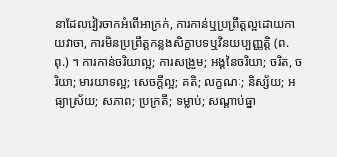នាដែលវៀរចាកអំពើអាក្រក់, ការកាន់ឬប្រព្រឹត្តល្អដោយកាយវាចា, ការមិនប្រព្រឹត្តកន្លងសិក្ខាបទឬវិនយប្បញ្ញតិ្ត (ព. ពុ.) ។ ការកាន់ចរិយាល្អ; ការសង្រួម; អង្គនៃចរិយា; ចរិត, ចរិយា; មារយាទល្អ; សេចក្ដីល្អ; គតិ; លក្ខណៈ; និស្ស័យ; អធ្យាស្រ័យ; សភាព; ប្រក្រតី; ទម្លាប់; សណ្ដាប់ធ្នា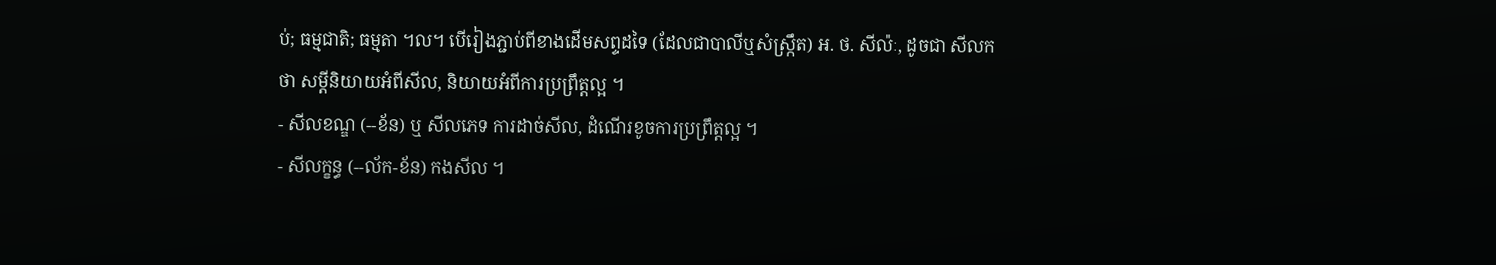ប់; ធម្មជាតិ; ធម្មតា ។ល។ បើរៀងភ្ជាប់ពីខាងដើមសព្ទដទៃ (ដែលជាបាលីឬសំស្រ្កឹត) អ. ថ. សីល៉ៈ, ដូចជា សីលកថា សម្ដីនិយាយអំពីសីល, និយាយអំពីការប្រព្រឹត្តល្អ ។
- សីលខណ្ឌ (--ខ័ន) ឬ សីលភេទ ការដាច់សីល, ដំណើរខូចការប្រព្រឹត្តល្អ ។
- សីលក្ខន្ធ (--ល័ក-ខ័ន) កងសីល ។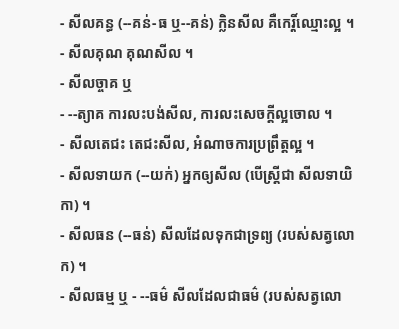- សីលគន្ធ (--គន់-ធ ឬ--គន់) ក្លិនសីល គឺកេរ្តិ៍ឈ្មោះល្អ ។
- សីលគុណ គុណសីល ។
- សីលច្ចាគ ឬ
- --ត្យាគ ការលះបង់សីល, ការលះសេចក្ដីល្អចោល ។
- សីលតេជះ តេជះសីល, អំណាចការប្រព្រឹត្តល្អ ។
- សីលទាយក (--យក់) អ្នកឲ្យសីល (បើស្ត្រីជា សីលទាយិកា) ។
- សីលធន (--ធន់) សីលដែលទុកជាទ្រព្យ (របស់សត្វលោក) ។
- សីលធម្ម ឬ - --ធម៌ សីលដែលជាធម៌ (របស់សត្វលោ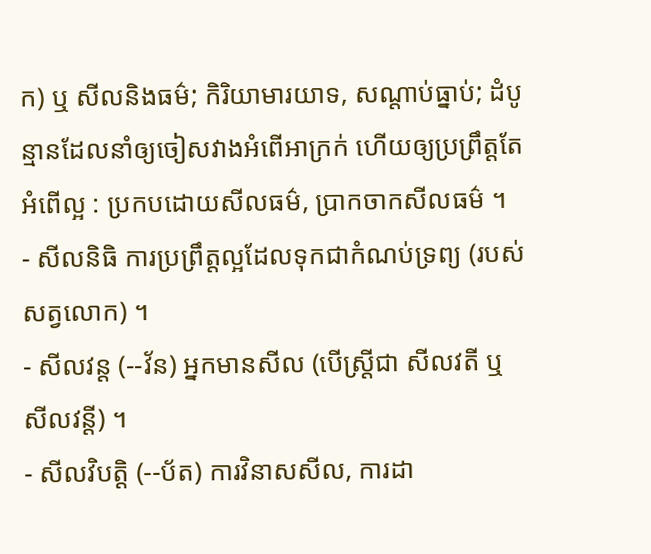ក) ឬ សីលនិងធម៌; កិរិយាមារយាទ, សណ្ដាប់ធ្នាប់; ដំបូន្មានដែលនាំឲ្យចៀសវាងអំពើអាក្រក់ ហើយឲ្យប្រព្រឹត្តតែអំពើល្អ : ប្រកបដោយសីលធម៌, ប្រាកចាកសីលធម៌ ។
- សីលនិធិ ការប្រព្រឹត្តល្អដែលទុកជាកំណប់ទ្រព្យ (របស់សត្វលោក) ។
- សីលវន្ត (--វ័ន) អ្នកមានសីល (បើស្ត្រីជា សីលវតី ឬ សីលវន្តី) ។
- សីលវិបត្តិ (--ប័ត) ការវិនាសសីល, ការដា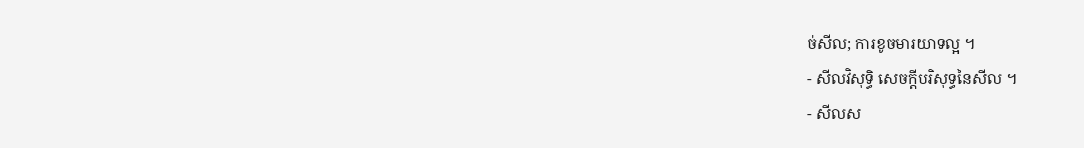ច់សីល; ការខូចមារយាទល្អ ។
- សីលវិសុទ្ធិ សេចក្ដីបរិសុទ្ធនៃសីល ។
- សីលស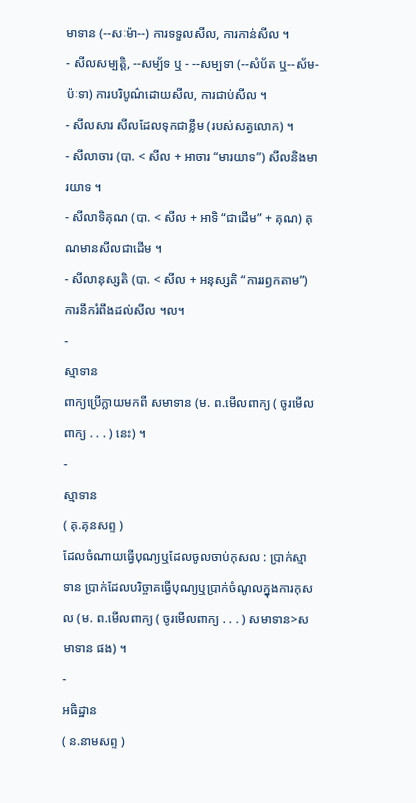មាទាន (--សៈម៉ា--) ការទទួលសីល, ការកាន់សីល ។
- សីលសម្បត្តិ, --សម្ប័ទ ឬ - --សម្បទា (--សំប័ត ឬ--ស័ម-ប៉ៈទា) ការបរិបូណ៌ដោយសីល, ការជាប់សីល ។
- សីលសារ សីលដែលទុកជាខ្លឹម (របស់សត្វលោក) ។
- សីលាចារ (បា. < សីល + អាចារ “មារយាទ”) សីលនិងមារយាទ ។
- សីលាទិគុណ (បា. < សីល + អាទិ “ជាដើម” + គុណ) គុណមានសីលជាដើម ។
- សីលានុស្សតិ (បា. < សីល + អនុស្សតិ “ការរឭកតាម”) ការនឹករំពឹងដល់សីល ។ល។
-
ស្មាទាន
ពាក្យប្រើក្លាយមកពី សមាទាន (ម. ព.មើលពាក្យ ( ចូរមើលពាក្យ . . . ) នេះ) ។
-
ស្មាទាន
( គុ.គុនសព្ទ )
ដែលចំណាយធ្វើបុណ្យឬដែលចូលចាប់កុសល : ប្រាក់ស្មាទាន ប្រាក់ដែលបរិច្ចាគធ្វើបុណ្យឬប្រាក់ចំណូលក្នុងការកុសល (ម. ព.មើលពាក្យ ( ចូរមើលពាក្យ . . . ) សមាទាន>សមាទាន ផង) ។
-
អធិដ្ឋាន
( ន.នាមសព្ទ )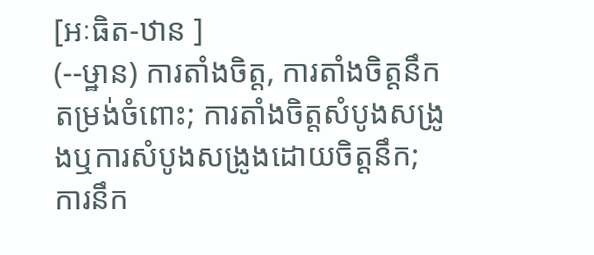[អៈធិត-ឋាន ]
(--ឞ្ឋាន) ការតាំងចិត្ត, ការតាំងចិត្តនឹកតម្រង់ចំពោះ; ការតាំងចិត្តសំបូងសង្រូងឬការសំបូងសង្រូងដោយចិត្តនឹក; ការនឹក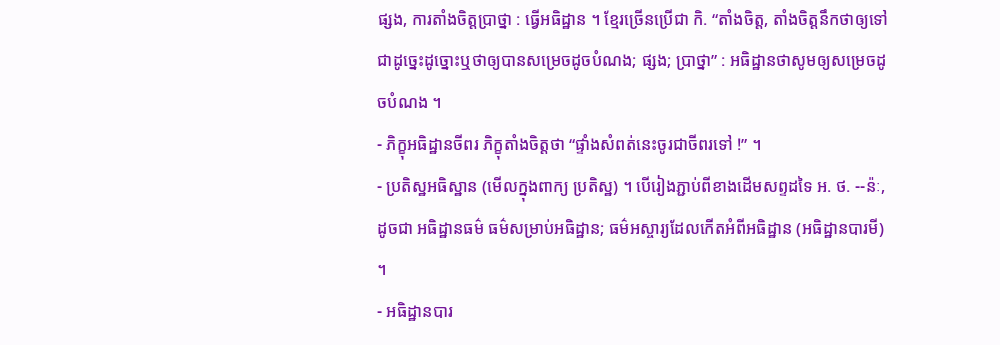ផ្សង, ការតាំងចិត្តប្រាថ្នា : ធ្វើអធិដ្ឋាន ។ ខ្មែរច្រើនប្រើជា កិ. “តាំងចិត្ត, តាំងចិត្តនឹកថាឲ្យទៅជាដូច្នេះដូច្នោះឬថាឲ្យបានសម្រេចដូចបំណង; ផ្សង; ប្រាថ្នា” : អធិដ្ឋានថាសូមឲ្យសម្រេចដូចបំណង ។
- ភិក្ខុអធិដ្ឋានចីពរ ភិក្ខុតាំងចិត្តថា “ផ្ទាំងសំពត់នេះចូរជាចីពរទៅ !” ។
- ប្រតិស្ឋអធិស្ឋាន (មើលក្នុងពាក្យ ប្រតិស្ឋ) ។ បើរៀងភ្ជាប់ពីខាងដើមសព្ទដទៃ អ. ថ. --ន៉ៈ, ដូចជា អធិដ្ឋានធម៌ ធម៌សម្រាប់អធិដ្ឋាន; ធម៌អស្ចារ្យដែលកើតអំពីអធិដ្ឋាន (អធិដ្ឋានបារមី) ។
- អធិដ្ឋានបារ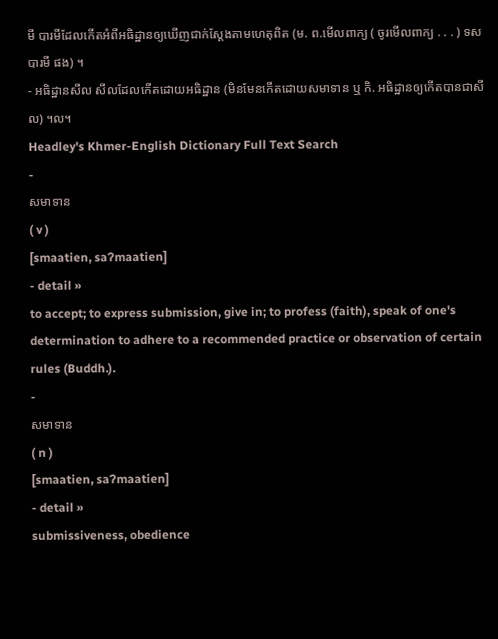មី បារមីដែលកើតអំពីអធិដ្ឋានឲ្យឃើញជាក់ស្តែងតាមហេតុពិត (ម. ព.មើលពាក្យ ( ចូរមើលពាក្យ . . . ) ទសបារមី ផង) ។
- អធិដ្ឋានសីល សីលដែលកើតដោយអធិដ្ឋាន (មិនមែនកើតដោយសមាទាន ឬ កិ. អធិដ្ឋានឲ្យកើតបានជាសីល) ។ល។
Headley's Khmer-English Dictionary Full Text Search
-
សមាទាន
( v )
[smaatien, saʔmaatien]
- detail »
to accept; to express submission, give in; to profess (faith), speak of one's determination to adhere to a recommended practice or observation of certain rules (Buddh.).
-
សមាទាន
( n )
[smaatien, saʔmaatien]
- detail »
submissiveness, obedience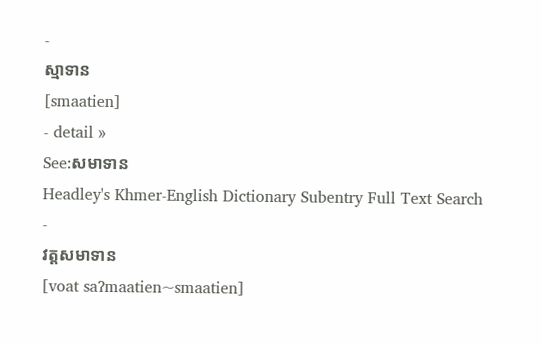-
ស្មាទាន
[smaatien]
- detail »
See:សមាទាន
Headley's Khmer-English Dictionary Subentry Full Text Search
-
វត្តសមាទាន
[voat saʔmaatien~smaatien]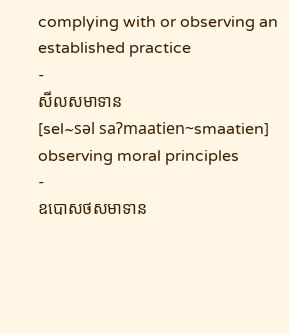complying with or observing an established practice
-
សីលសមាទាន
[sel~sǝl saʔmaatien~smaatien]
observing moral principles
-
ឧបោសថសមាទាន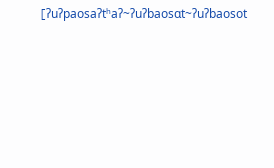[ʔuʔpaosaʔtʰaʔ~ʔuʔbaosɑt~ʔuʔbaosot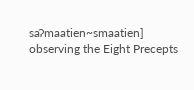saʔmaatien~smaatien]
observing the Eight Precepts